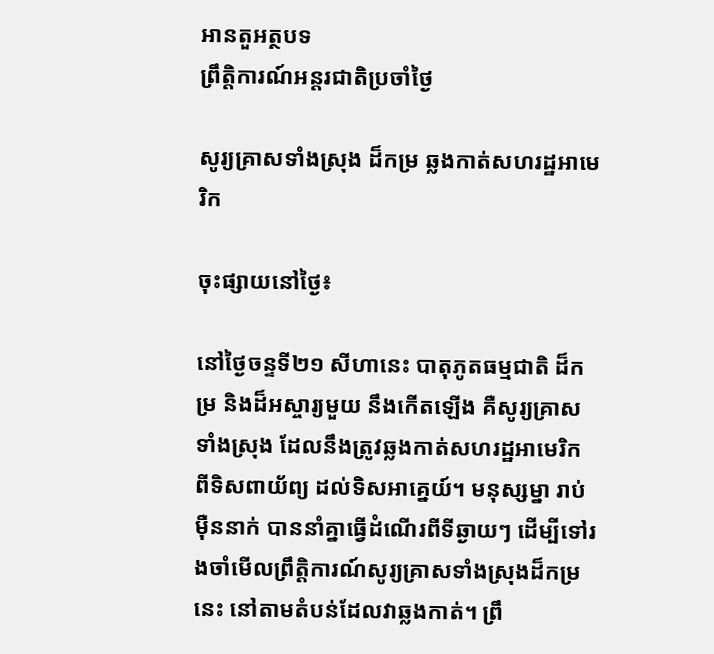អានតួអត្ថបទ
ព្រឹត្តិការណ៍អន្តរជាតិប្រចាំថ្ងៃ

សូរ្យគ្រាសទាំងស្រុង ដ៏កម្រ ឆ្លងកាត់សហរដ្ឋអាមេរិក

ចុះផ្សាយនៅថ្ងៃ៖

នៅថ្ងៃចន្ទទី២១ សីហានេះ បាតុភូតធម្មជាតិ ដ៏កម្រ និងដ៏អស្ចារ្យមួយ នឹងកើតឡើង គឺសូរ្យគ្រាសទាំងស្រុង ដែលនឹងត្រូវឆ្លងកាត់សហរដ្ឋអាមេរិក ពីទិសពាយ័ព្យ ដល់ទិសអាគ្នេយ៍។ មនុស្សម្នា រាប់ម៉ឺននាក់ បាននាំគ្នាធ្វើដំណើរពីទីឆ្ងាយៗ ដើម្បីទៅរងចាំមើលព្រឹត្តិការណ៍សូរ្យគ្រាសទាំងស្រុងដ៏កម្រនេះ នៅតាមតំបន់ដែលវាឆ្លងកាត់។ ព្រឹ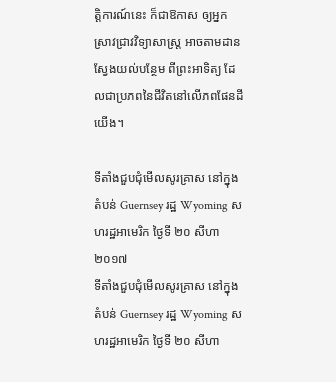ត្តិការណ៍នេះ ក៏ជាឱកាស ឲ្យអ្នកស្រាវជ្រាវវិទ្យាសាស្ត្រ អាចតាមដានស្វែងយល់បន្ថែម ពីព្រះអាទិត្យ ដែលជាប្រភពនៃជីវិតនៅលើភពផែនដីយើង។

ទីតាំងជួបជុំមើលសូរគ្រាស នៅក្នុងតំបន់ Guernsey រដ្ឋ Wyoming សហរដ្ឋអាមេរិក ថ្ងៃទី ២០ សីហា ២០១៧
ទីតាំងជួបជុំមើលសូរគ្រាស នៅក្នុងតំបន់ Guernsey រដ្ឋ Wyoming សហរដ្ឋអាមេរិក ថ្ងៃទី ២០ សីហា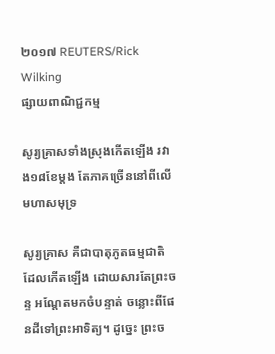២០១៧ REUTERS/Rick Wilking
ផ្សាយពាណិជ្ជកម្ម

សូរ្យគ្រាសទាំងស្រុងកើតឡើង រវាង១៨ខែម្តង តែភាគច្រើននៅពីលើមហាសមុទ្រ

សូរ្យគ្រាស គឺជាបាតុភូតធម្មជាតិ ដែលកើតឡើង ដោយសារតែព្រះចន្ទ អណ្តែតមកចំបន្ទាត់ ចន្លោះពីផែនដីទៅព្រះអាទិត្យ។ ដូច្នេះ ព្រះច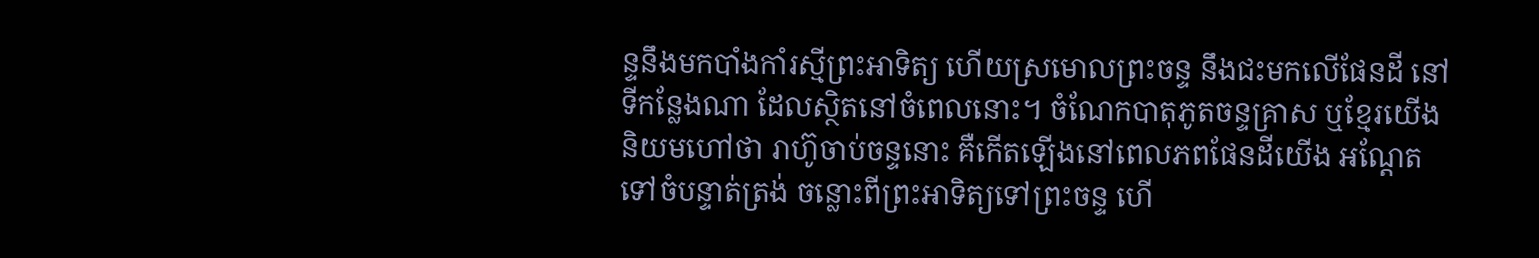ន្ទនឹងមកបាំងកាំរស្មីព្រះអាទិត្យ ហើយស្រមោលព្រះចន្ទ នឹងជះមកលើផែនដី នៅទីកន្លែងណា ដែលស្ថិតនៅចំពេលនោះ។ ចំណែកបាតុភូតចន្ទគ្រាស ឬខ្មែរយើងនិយមហៅថា រាហ៊ូចាប់ចន្ទនោះ គឺកើតឡើងនៅពេលភពផែនដីយើង អណ្តែតទៅចំបន្ទាត់ត្រង់ ចន្លោះពីព្រះអាទិត្យទៅព្រះចន្ទ ហើ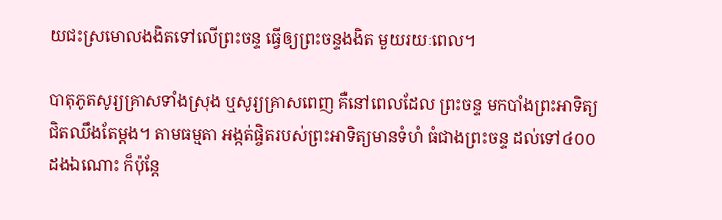យជះស្រមោលងងិតទៅលើព្រះចន្ទ ធ្វើឲ្យព្រះចន្ទងងិត មួយរយៈពេល។

បាតុភូតសូរ្យគ្រាសទាំងស្រុង ឬសូរ្យគ្រាសពេញ គឺនៅពេលដែល ព្រះចន្ទ មកបាំងព្រះអាទិត្យជិតឈឹងតែម្តង។ តាមធម្មតា អង្កត់ផ្ចិតរបស់ព្រះអាទិត្យមានទំហំ ធំជាងព្រះចន្ទ ដល់ទៅ៤០០ដងឯណោះ ក៏ប៉ុន្តែ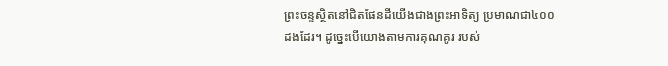ព្រះចន្ទស្ថិតនៅជិតផែនដីយើងជាងព្រះអាទិត្យ ប្រមាណជា៤០០ដងដែរ។ ដូច្នេះបើយោងតាមការគុណគូរ របស់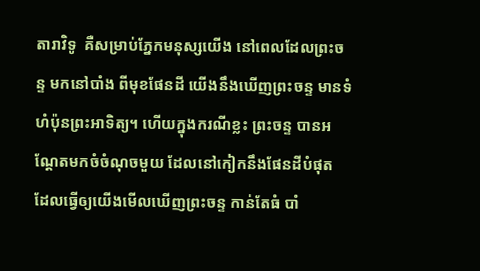តារាវិទូ  គឺសម្រាប់ភ្នែកមនុស្សយើង នៅពេលដែលព្រះចន្ទ មកនៅបាំង ពីមុខផែនដី យើងនឹងឃើញព្រះចន្ទ មានទំហំប៉ុនព្រះអាទិត្យ។ ហើយក្នុងករណីខ្លះ ព្រះចន្ទ បានអណ្តែតមកចំចំណុចមួយ ដែលនៅកៀកនឹងផែនដីបំផុត ដែលធ្វើឲ្យយើងមើលឃើញព្រះចន្ទ កាន់តែធំ បាំ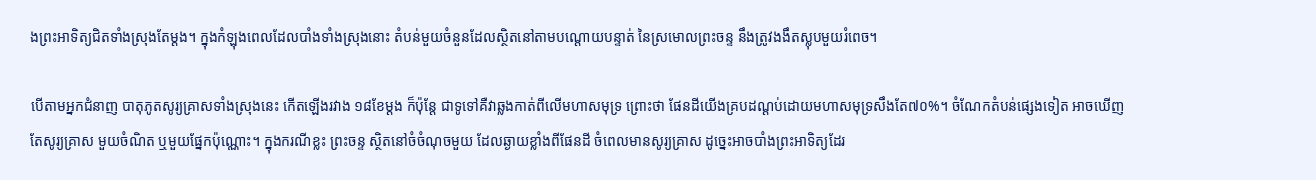ងព្រះអាទិត្យជិតទាំងស្រុងតែម្តង។ ក្នុងកំឡុងពេលដែលបាំងទាំងស្រុងនោះ តំបន់មួយចំនួនដែលស្ថិតនៅតាមបណ្តោយបន្ទាត់ នៃស្រមោលព្រះចន្ទ នឹងត្រូវងងឹតស្លុបមួយរំពេច។

បើតាមអ្នកជំនាញ បាតុភូតសូរ្យគ្រាសទាំងស្រុងនេះ កើតឡើងរវាង ១៨ខែម្តង ក៏ប៉ុន្តែ ជាទូទៅគឺវាឆ្លងកាត់ពីលើមហាសមុទ្រ ព្រោះថា ផែនដីយើងគ្របដណ្តប់ដោយមហាសមុទ្រសឹងតែ៧០%។ ចំណែកតំបន់ផ្សេងទៀត អាចឃើញតែសូរ្យគ្រាស មួយចំណិត ឬមួយផ្នែកប៉ុណ្ណោះ។ ក្នុងករណីខ្លះ ព្រះចន្ទ ស្ថិតនៅចំចំណុចមួយ ដែលឆ្ងាយខ្លាំងពីផែនដី ចំពេលមានសូរ្យគ្រាស ដូច្នេះអាចបាំងព្រះអាទិត្យដែរ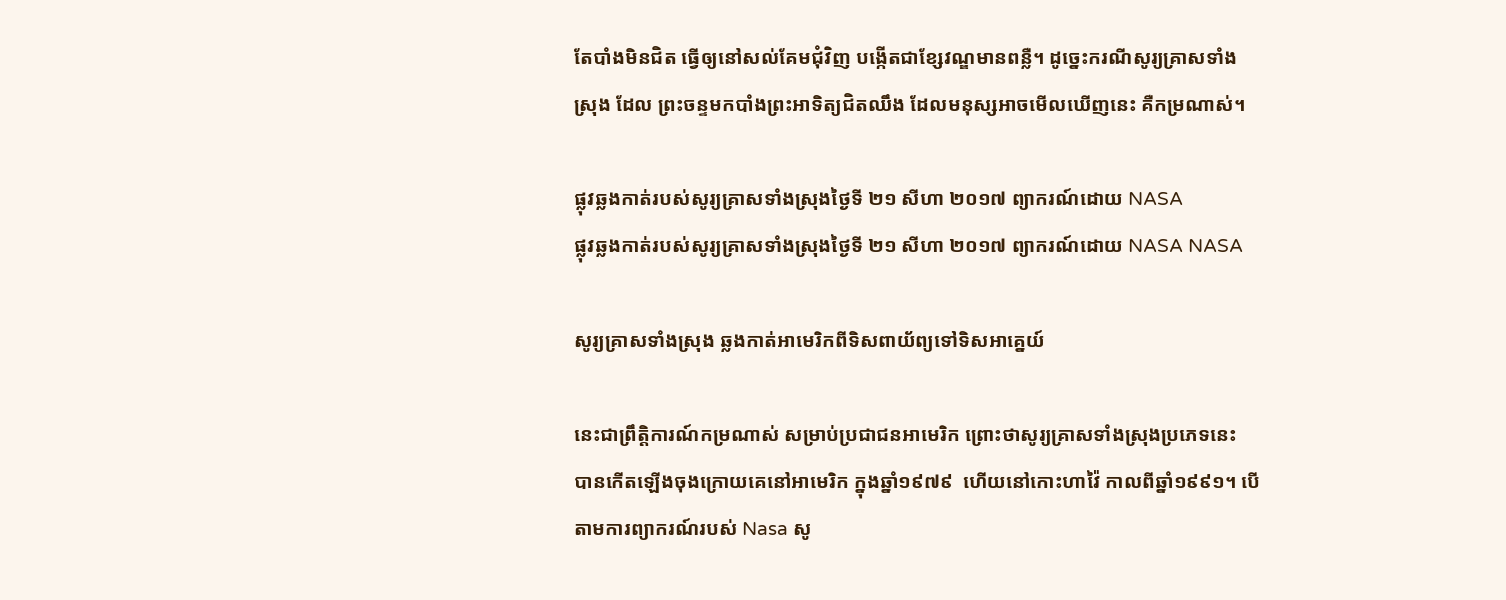តែបាំងមិនជិត ធ្វើឲ្យនៅសល់គែមជុំវិញ បង្កើតជាខ្សែវណ្ឌមានពន្លឺ។ ដូច្នេះករណីសូរ្យគ្រាសទាំងស្រុង ដែល ព្រះចន្ទមកបាំងព្រះអាទិត្យជិតឈឹង ដែលមនុស្សអាចមើលឃើញនេះ គឺកម្រណាស់។

ផ្លុវឆ្លងកាត់របស់សូរ្យគ្រាសទាំងស្រុងថ្ងៃទី ២១ សីហា ២០១៧ ព្យាករណ៍ដោយ NASA
ផ្លុវឆ្លងកាត់របស់សូរ្យគ្រាសទាំងស្រុងថ្ងៃទី ២១ សីហា ២០១៧ ព្យាករណ៍ដោយ NASA NASA

សូរ្យគ្រាសទាំងស្រុង ឆ្លងកាត់អាមេរិកពីទិសពាយ័ព្យទៅទិសអាគ្នេយ៍

នេះជាព្រឹត្តិការណ៍កម្រណាស់ សម្រាប់ប្រជាជនអាមេរិក ព្រោះថាសូរ្យគ្រាសទាំងស្រុងប្រភេទនេះ បានកើតឡើងចុងក្រោយគេនៅអាមេរិក ក្នុងឆ្នាំ១៩៧៩  ហើយនៅកោះហាវ៉ៃ កាលពីឆ្នាំ១៩៩១។ បើតាមការព្យាករណ៍របស់ Nasa សូ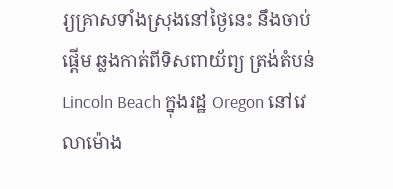រ្យគ្រាសទាំងស្រុងនៅថ្ងៃនេះ នឹងចាប់ផ្តើម ឆ្លងកាត់ពីទិសពាយ័ព្យ ត្រង់តំបន់ Lincoln Beach ក្នុងរដ្ឋ Oregon នៅវេលាម៉ោង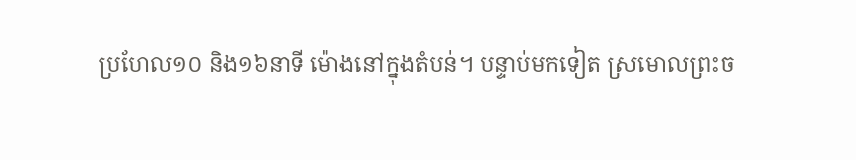ប្រហែល១០ និង១៦នាទី ម៉ោងនៅក្នុងតំបន់។ បន្ទាប់មកទៀត ស្រមោលព្រះច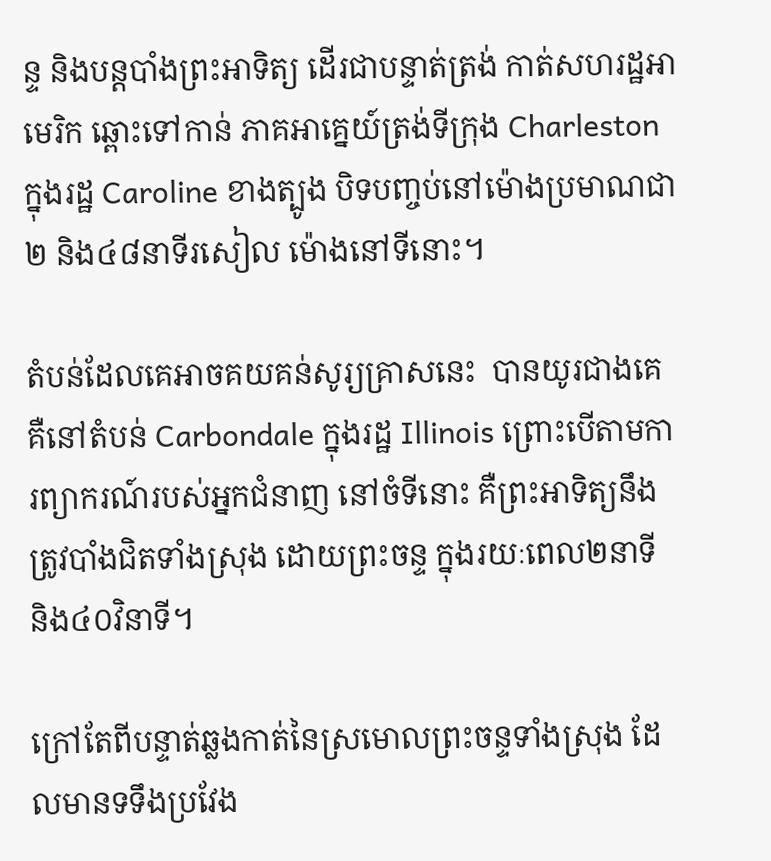ន្ទ និងបន្តបាំងព្រះអាទិត្យ ដើរជាបន្ទាត់ត្រង់ កាត់សហរដ្ឋអាមេរិក ឆ្ពោះទៅកាន់ ភាគអាគ្នេយ៍ត្រង់ទីក្រុង Charleston ក្នុងរដ្ឋ Caroline ខាងត្បូង បិទបញ្ចប់នៅម៉ោងប្រមាណជា២ និង៤៨នាទីរសៀល ម៉ោងនៅទីនោះ។

តំបន់ដែលគេអាចគយគន់សូរ្យគ្រាសនេះ  បានយូរជាងគេ គឺនៅតំបន់ Carbondale ក្នុងរដ្ឋ Illinois ព្រោះបើតាមការព្យាករណ៍របស់អ្នកជំនាញ នៅចំទីនោះ គឺព្រះអាទិត្យនឹងត្រូវបាំងជិតទាំងស្រុង ដោយព្រះចន្ទ ក្នុងរយៈពេល២នាទី និង៤០វិនាទី។

ក្រៅតែពីបន្ទាត់ឆ្លងកាត់នៃស្រមោលព្រះចន្ទទាំងស្រុង ដែលមានទទឹងប្រវែង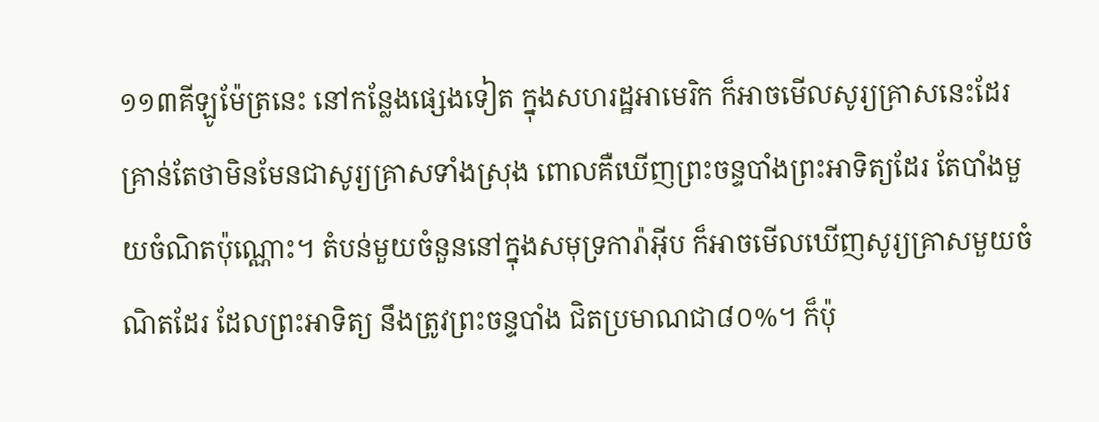១១៣គីឡូម៉ែត្រនេះ នៅកន្លែងផ្សេងទៀត ក្នុងសហរដ្ឋអាមេរិក ក៏អាចមើលសូរ្យគ្រាសនេះដែរ គ្រាន់តែថាមិនមែនជាសូរ្យគ្រាសទាំងស្រុង ពោលគឺឃើញព្រះចន្ទបាំងព្រះអាទិត្យដែរ តែបាំងមួយចំណិតប៉ុណ្ណោះ។ តំបន់មួយចំនួននៅក្នុងសមុទ្រការ៉ាអ៊ីប ក៏អាចមើលឃើញសូរ្យគ្រាសមួយចំណិតដែរ ដែលព្រះអាទិត្យ នឹងត្រូវព្រះចន្ទបាំង ជិតប្រមាណជា៨០%។ ក៏ប៉ុ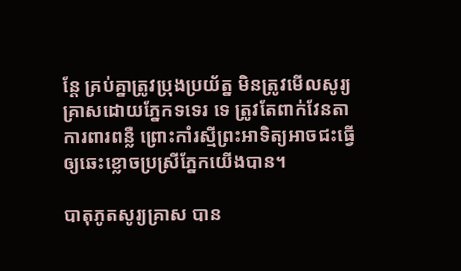ន្តែ គ្រប់គ្នាត្រូវប្រុងប្រយ័ត្ន មិនត្រូវមើលសូរ្យគ្រាសដោយភ្នែកទទេរ ទេ ត្រូវតែពាក់វែនតាការពារពន្លឺ ព្រោះកាំរស្មីព្រះអាទិត្យអាចជះធ្វើឲ្យឆេះខ្លោចប្រស្រីភ្នែកយើងបាន។

បាតុភូតសូរ្យគ្រាស បាន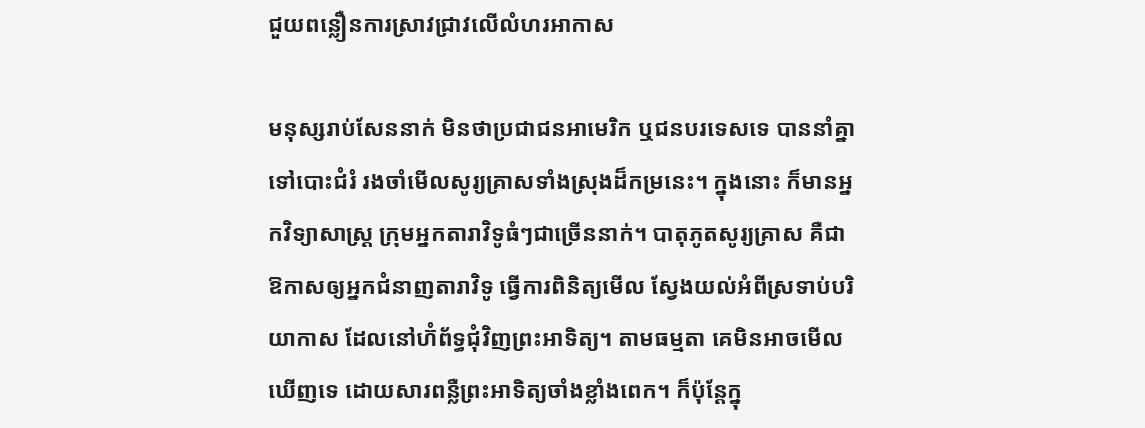ជួយពន្លឿនការស្រាវជ្រាវលើលំហរអាកាស

មនុស្សរាប់សែននាក់ មិនថាប្រជាជនអាមេរិក ឬជនបរទេសទេ បាននាំគ្នាទៅបោះជំរំ រងចាំមើលសូរ្យគ្រាសទាំងស្រុងដ៏កម្រនេះ។ ក្នុងនោះ ក៏មានអ្នកវិទ្យាសាស្ត្រ ក្រុមអ្នកតារាវិទូធំៗជាច្រើននាក់។ បាតុភូតសូរ្យគ្រាស គឺជាឱកាសឲ្យអ្នកជំនាញតារាវិទូ ធ្វើការពិនិត្យមើល ស្វែងយល់អំពីស្រទាប់បរិយាកាស ដែលនៅហ៊ំព័ទ្ធជុំវិញព្រះអាទិត្យ។ តាមធម្មតា គេមិនអាចមើលឃើញទេ ដោយសារពន្លឺព្រះអាទិត្យចាំងខ្លាំងពេក។ ក៏ប៉ុន្តែក្នុ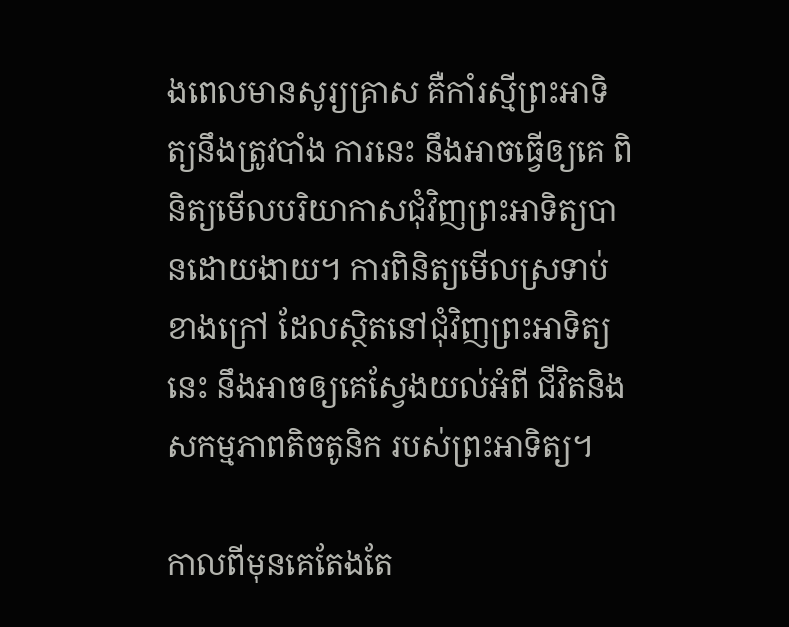ងពេលមានសូរ្យគ្រាស គឺកាំរស្មីព្រះអាទិត្យនឹងត្រូវបាំង ការនេះ នឹងអាចធ្វើឲ្យគេ ពិនិត្យមើលបរិយាកាសជុំវិញព្រះអាទិត្យបានដោយងាយ។ ការពិនិត្យមើលស្រទាប់ខាងក្រៅ ដែលស្ថិតនៅជុំវិញព្រះអាទិត្យនេះ នឹងអាចឲ្យគេស្វែងយល់អំពី ជីវិតនិងសកម្មភាពតិចតូនិក របស់ព្រះអាទិត្យ។

កាលពីមុនគេតែងតែ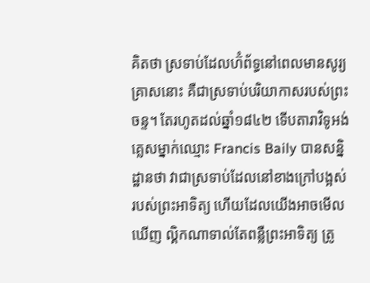គិតថា ស្រទាប់ដែលហ៊ំព័ទ្ធនៅពេលមានសូរ្យគ្រាសនោះ គឺជាស្រទាប់បរិយាកាសរបស់ព្រះចន្ទ។ តែរហូតដល់ឆ្នាំ១៨៤២ ទើបតារាវិទូអង់គ្លេសម្នាក់ឈ្មោះ Francis Baily បានសន្និដ្ឋានថា វាជាស្រទាប់ដែលនៅខាងក្រៅបង្អស់ របស់ព្រះអាទិត្យ ហើយដែលយើងអាចមើលឃើញ ល្គិកណាទាល់តែពន្លឺព្រះអាទិត្យ ត្រូ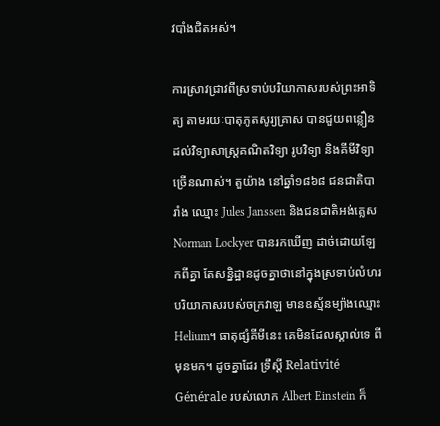វបាំងជិតអស់។

ការស្រាវជ្រាវពីស្រទាប់បរិយាកាសរបស់ព្រះអាទិត្យ តាមរយៈបាតុភូតសូរ្យគ្រាស បានជួយពន្លឿនដល់វិទ្យាសាស្ត្រគណិតវិទ្យា រូបវិទ្យា និងគីមីវិទ្យាច្រើនណាស់។ តួយ៉ាង នៅឆ្នាំ១៨៦៨ ជនជាតិបារាំង ឈ្មោះ Jules Janssen និងជនជាតិអង់គ្លេស Norman Lockyer បានរកឃើញ ដាច់ដោយឡែកពីគ្នា តែសន្និដ្ឋានដូចគ្នាថានៅក្នុងស្រទាប់លំហរបរិយាកាសរបស់ចក្រវាឡ មានឧស្ម័នម្យ៉ាងឈ្មោះ Helium។ ធាតុផ្សំគីមីនេះ គេមិនដែលស្គាល់ទេ ពីមុនមក។ ដូចគ្នាដែរ ទ្រឹស្តី Relativité Générale របស់លោក Albert Einstein ក៏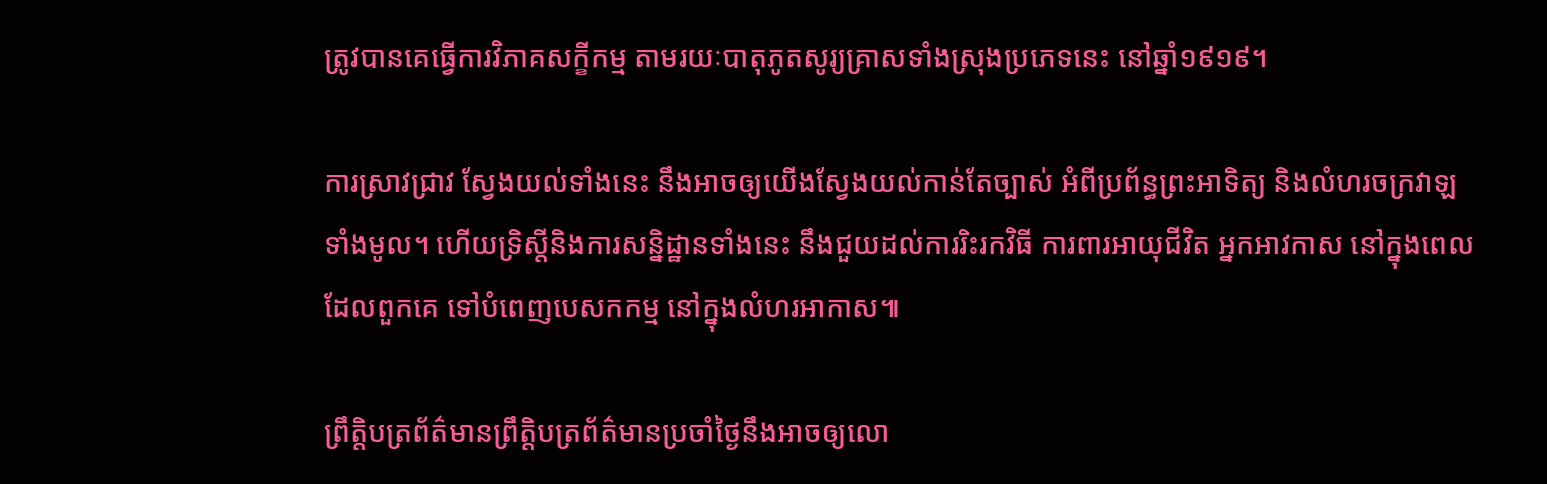ត្រូវបានគេធ្វើការវិភាគសក្ខីកម្ម តាមរយៈបាតុភូតសូរ្យគ្រាសទាំងស្រុងប្រភេទនេះ នៅឆ្នាំ១៩១៩។

ការស្រាវជ្រាវ ស្វែងយល់ទាំងនេះ នឹងអាចឲ្យយើងស្វែងយល់កាន់តែច្បាស់ អំពីប្រព័ន្ធព្រះអាទិត្យ និងលំហរចក្រវាឡទាំងមូល។ ហើយទ្រិស្តីនិងការសន្និដ្ឋានទាំងនេះ នឹងជួយដល់ការរិះរកវិធី ការពារអាយុជីវិត អ្នកអាវកាស នៅក្នុងពេលដែលពួកគេ ទៅបំពេញបេសកកម្ម នៅក្នុងលំហរអាកាស៕

ព្រឹត្តិបត្រព័ត៌មានព្រឹត្តិបត្រព័ត៌មានប្រចាំថ្ងៃនឹងអាចឲ្យលោ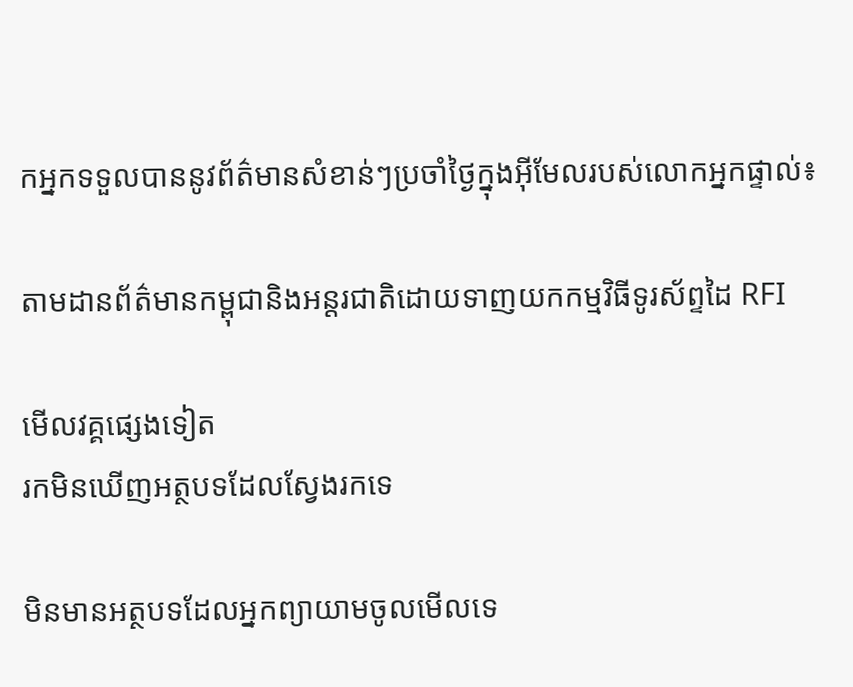កអ្នកទទួលបាននូវព័ត៌មានសំខាន់ៗប្រចាំថ្ងៃក្នុងអ៊ីមែលរបស់លោកអ្នកផ្ទាល់៖

តាមដានព័ត៌មានកម្ពុជានិងអន្តរជាតិដោយទាញយកកម្មវិធីទូរស័ព្ទដៃ RFI

មើលវគ្គផ្សេងទៀត
រកមិនឃើញអត្ថបទដែលស្វែងរកទេ

មិនមានអត្ថបទដែលអ្នកព្យាយាមចូលមើលទេ